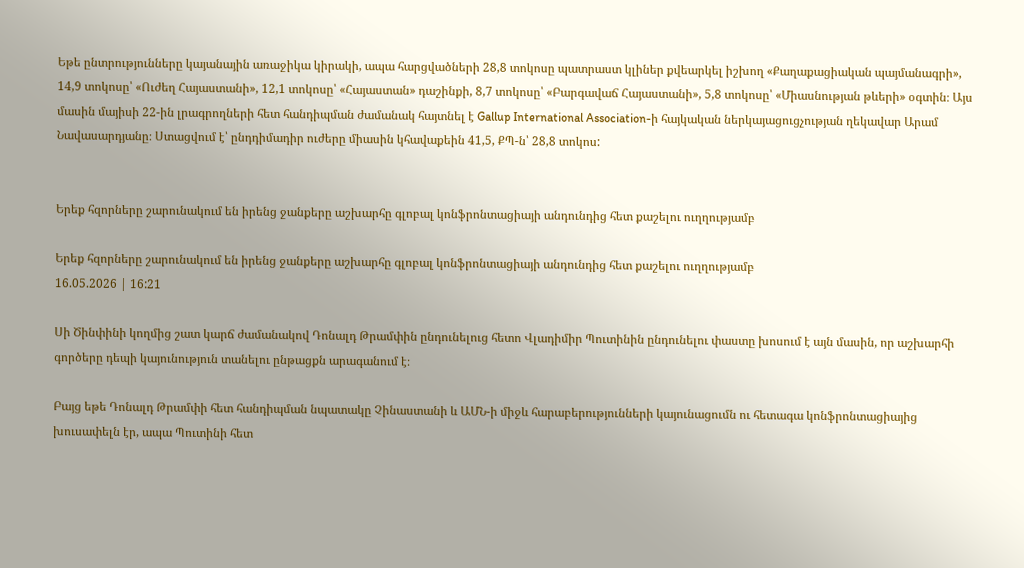Եթե ընտրությունները կայանային առաջիկա կիրակի, ապա հարցվածների 28,8 տոկոսը պատրաստ կլիներ քվեարկել իշխող «Քաղաքացիական պայմանագրի», 14,9 տոկոսը՝ «Ուժեղ Հայաստանի», 12,1 տոկոսը՝ «Հայաստան» դաշինքի, 8,7 տոկոսը՝ «Բարգավաճ Հայաստանի», 5,8 տոկոսը՝ «Միասնության թևերի» օգտին։ Այս մասին մայիսի 22-ին լրագրողների հետ հանդիպման ժամանակ հայտնել է Gallup International Association-ի հայկական ներկայացուցչության ղեկավար Արամ Նավասարդյանը։ Ստացվում է՝ ընդդիմադիր ուժերը միասին կհավաքեին 41,5, ՔՊ-ն՝ 28,8 տոկոս:


Երեք հզորները շարունակում են իրենց ջանքերը աշխարհը գլոբալ կոնֆրոնտացիայի անդունդից հետ քաշելու ուղղությամբ

Երեք հզորները շարունակում են իրենց ջանքերը աշխարհը գլոբալ կոնֆրոնտացիայի անդունդից հետ քաշելու ուղղությամբ
16.05.2026 | 16:21

Սի Ծինփինի կողմից շատ կարճ ժամանակով Դոնալդ Թրամփին ընդունելուց հետո Վլադիմիր Պուտինին ընդունելու փաստը խոսում է այն մասին, որ աշխարհի գործերը դեպի կայունություն տանելու ընթացքն արագանում է։

Բայց եթե Դոնալդ Թրամփի հետ հանդիպման նպատակը Չինաստանի և ԱՄՆ-ի միջև հարաբերությունների կայունացումն ու հետագա կոնֆրոնտացիայից խուսափելն էր, ապա Պուտինի հետ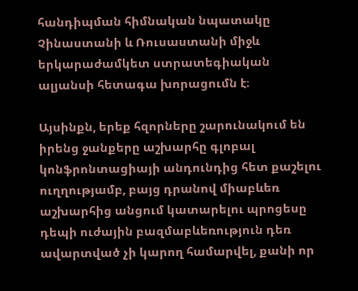հանդիպման հիմնական նպատակը Չինաստանի և Ռուսաստանի միջև երկարաժամկետ ստրատեգիական ալյանսի հետագա խորացումն է։

Այսինքն, երեք հզորները շարունակում են իրենց ջանքերը աշխարհը գլոբալ կոնֆրոնտացիայի անդունդից հետ քաշելու ուղղությամբ, բայց դրանով միաբևեռ աշխարհից անցում կատարելու պրոցեսը դեպի ուժային բազմաբևեռություն դեռ ավարտված չի կարող համարվել, քանի որ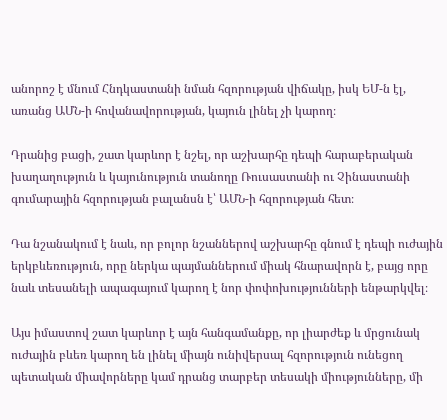անորոշ է մնում Հնդկաստանի նման հզորության վիճակը, իսկ ԵՄ-ն էլ, առանց ԱՄՆ-ի հովանավորության, կայուն լինել չի կարող։

Դրանից բացի, շատ կարևոր է նշել, որ աշխարհը դեպի հարաբերական խաղաղություն և կայունություն տանողը Ռուսաստանի ու Չինաստանի գումարային հզորության բալանսն է՝ ԱՄՆ-ի հզորության հետ։

Դա նշանակում է նաև, որ բոլոր նշաններով աշխարհը գնում է դեպի ուժային երկբևեռություն, որը ներկա պայմաններում միակ հնարավորն է, բայց որը նաև տեսանելի ապագայում կարող է նոր փոփոխությունների ենթարկվել։

Այս իմաստով շատ կարևոր է այն հանգամանքը, որ լիարժեք և մրցունակ ուժային բևեռ կարող են լինել միայն ունիվերսալ հզորություն ունեցող պետական միավորները կամ դրանց տարբեր տեսակի միությունները, մի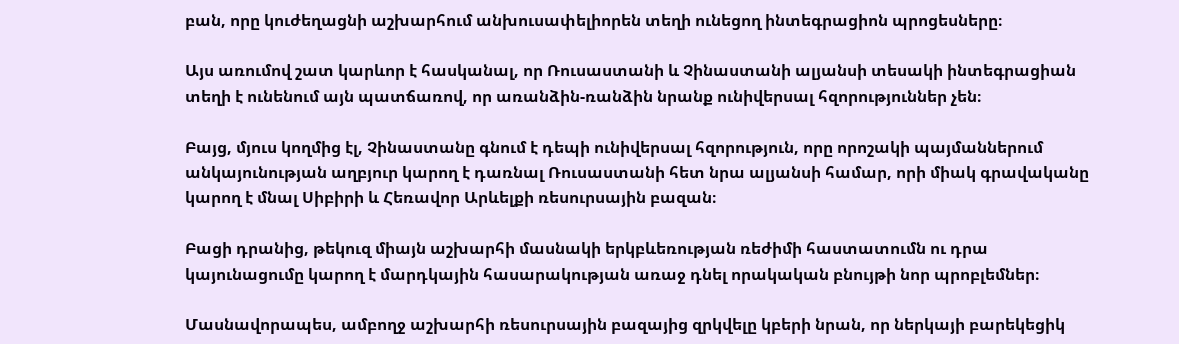բան, որը կուժեղացնի աշխարհում անխուսափելիորեն տեղի ունեցող ինտեգրացիոն պրոցեսները։

Այս առումով շատ կարևոր է հասկանալ, որ Ռուսաստանի և Չինաստանի ալյանսի տեսակի ինտեգրացիան տեղի է ունենում այն պատճառով, որ առանձին-ռանձին նրանք ունիվերսալ հզորություններ չեն։

Բայց, մյուս կողմից էլ, Չինաստանը գնում է դեպի ունիվերսալ հզորություն, որը որոշակի պայմաններում անկայունության աղբյուր կարող է դառնալ Ռուսաստանի հետ նրա ալյանսի համար, որի միակ գրավականը կարող է մնալ Սիբիրի և Հեռավոր Արևելքի ռեսուրսային բազան։

Բացի դրանից, թեկուզ միայն աշխարհի մասնակի երկբևեռության ռեժիմի հաստատումն ու դրա կայունացումը կարող է մարդկային հասարակության առաջ դնել որակական բնույթի նոր պրոբլեմներ։

Մասնավորապես, ամբողջ աշխարհի ռեսուրսային բազայից զրկվելը կբերի նրան, որ ներկայի բարեկեցիկ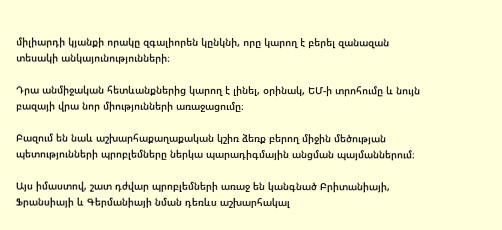միլիարդի կյանքի որակը զգալիորեն կընկնի, որը կարող է բերել զանազան տեսակի անկայունությունների։

Դրա անմիջական հետևանքներից կարող է լինել, օրինակ, ԵՄ-ի տրոհումը և նույն բազայի վրա նոր միությունների առաջացումը։

Բազում են նաև աշխարհաքաղաքական կշիռ ձեռք բերող միջին մեծության պետությունների պրոբլեմները ներկա պարադիգմային անցման պայմաններում։

Այս իմաստով, շատ դժվար պրոբլեմների առաջ են կանգնած Բրիտանիայի, Ֆրանսիայի և Գերմանիայի նման դեռևս աշխարհակալ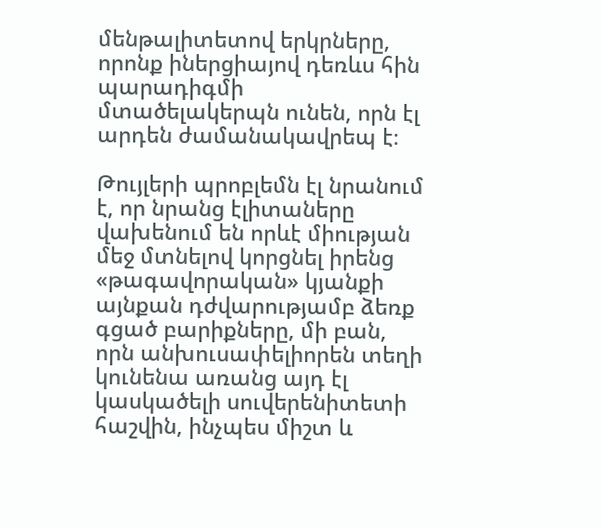մենթալիտետով երկրները, որոնք իներցիայով դեռևս հին պարադիգմի մտածելակերպն ունեն, որն էլ արդեն ժամանակավրեպ է։

Թույլերի պրոբլեմն էլ նրանում է, որ նրանց էլիտաները վախենում են որևէ միության մեջ մտնելով կորցնել իրենց «թագավորական» կյանքի այնքան դժվարությամբ ձեռք գցած բարիքները, մի բան, որն անխուսափելիորեն տեղի կունենա առանց այդ էլ կասկածելի սուվերենիտետի հաշվին, ինչպես միշտ և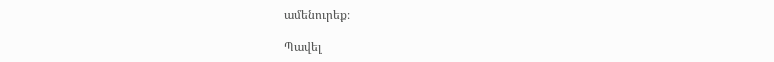ամենուրեք։

Պավել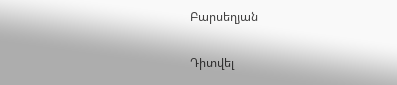Բարսեղյան

Դիտվել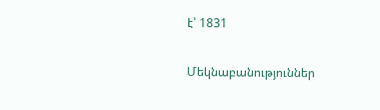է՝ 1831

Մեկնաբանություններ